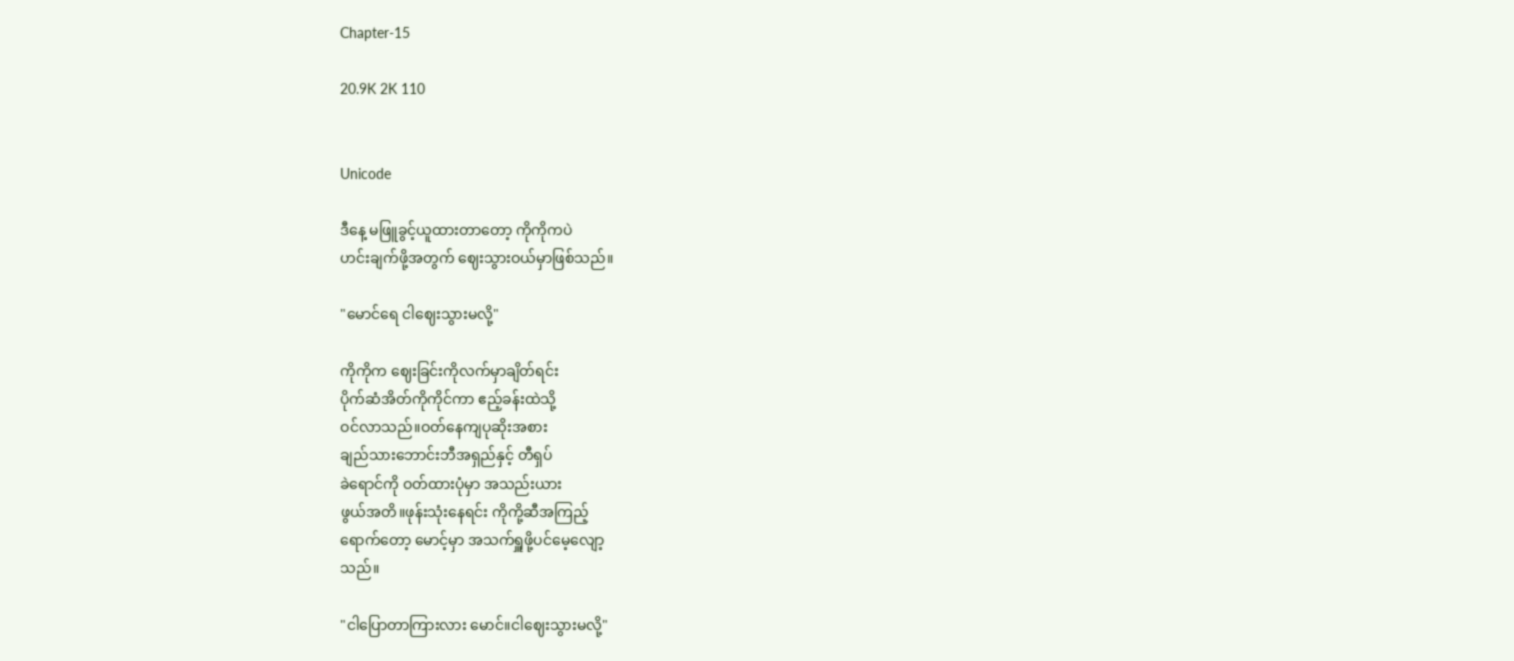Chapter-15

20.9K 2K 110


Unicode

ဒီနေ့ မဖြူခွင့်ယူထားတာတော့ ကိုကိုကပဲ
ဟင်းချက်ဖို့အတွက် ဈေးသွားဝယ်မှာဖြစ်သည်။

"မောင်ရေ ငါဈေးသွားမလို့"

ကိုကိုက ဈေးခြင်းကိုလက်မှာချိတ်ရင်း
ပိုက်ဆံအိတ်ကိုကိုင်ကာ ဧည့်ခန်းထဲသို့
ဝင်လာသည်။ဝတ်နေကျပုဆိုးအစား
ချည်သားဘောင်းဘီအရှည်နှင့် တီရှပ်
ခဲရောင်ကို ဝတ်ထားပုံမှာ အသည်းယား
ဖွယ်အတိ။ဖုန်းသုံးနေရင်း ကိုကို့ဆီအကြည့်
ရောက်တော့ မောင့်မှာ အသက်ရှူဖို့ပင်မေ့လျော့
သည်။

"ငါပြောတာကြားလား မောင်။ငါဈေးသွားမလို့"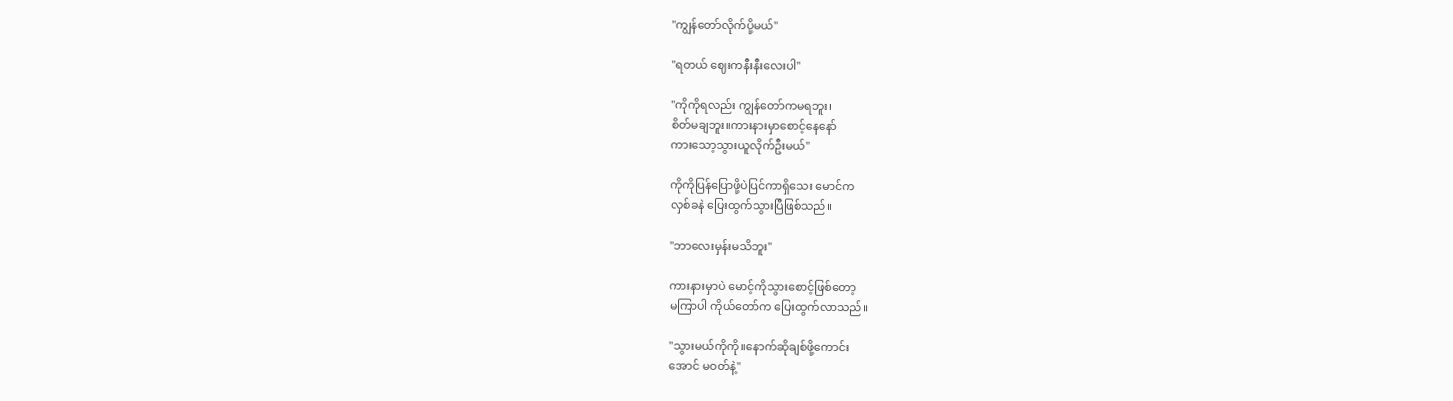"ကျွန်တော်လိုက်ပို့မယ်"

"ရတယ် ဈေးကနီးနီးလေးပါ"

"ကိုကိုရလည်း ကျွန်တော်ကမရဘူး၊
စိတ်မချဘူး။ကားနားမှာစောင့်နေနော်
ကားသော့သွားယူလိုက်ဦးမယ်"

ကိုကိုပြန်ပြောဖို့ပဲပြင်ကာရှိသေး မောင်က
လှစ်ခနဲ ပြေးထွက်သွားပြီဖြစ်သည်။

"ဘာလေးမှန်းမသိဘူး"

ကားနားမှာပဲ မောင့်ကိုသွားစောင့်ဖြစ်တော့
မကြာပါ ကိုယ်တော်က ပြေးထွက်လာသည်။

"သွားမယ်ကိုကို။နောက်ဆိုချစ်ဖို့ကောင်း
အောင် မဝတ်နဲ့"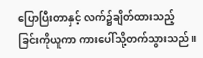ပြောပြီးတာနှင့် လက်၌ချိတ်ထားသည့်
ခြင်းကိုယူကာ ကားပေါ်သို့တက်သွားသည်။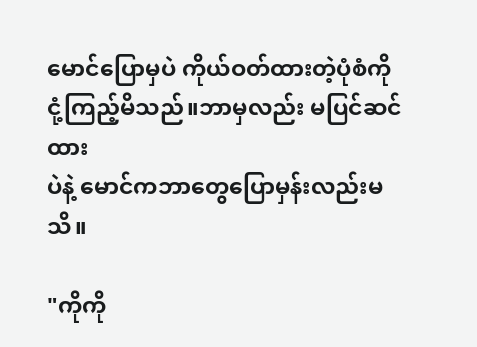မောင်ပြောမှပဲ ကိုယ်ဝတ်ထားတဲ့ပုံစံကို
ငုံ့ကြည့်မိသည်။ဘာမှလည်း မပြင်ဆင်ထား
ပဲနဲ့ မောင်ကဘာတွေပြောမှန်းလည်းမသိ။

"ကိုကို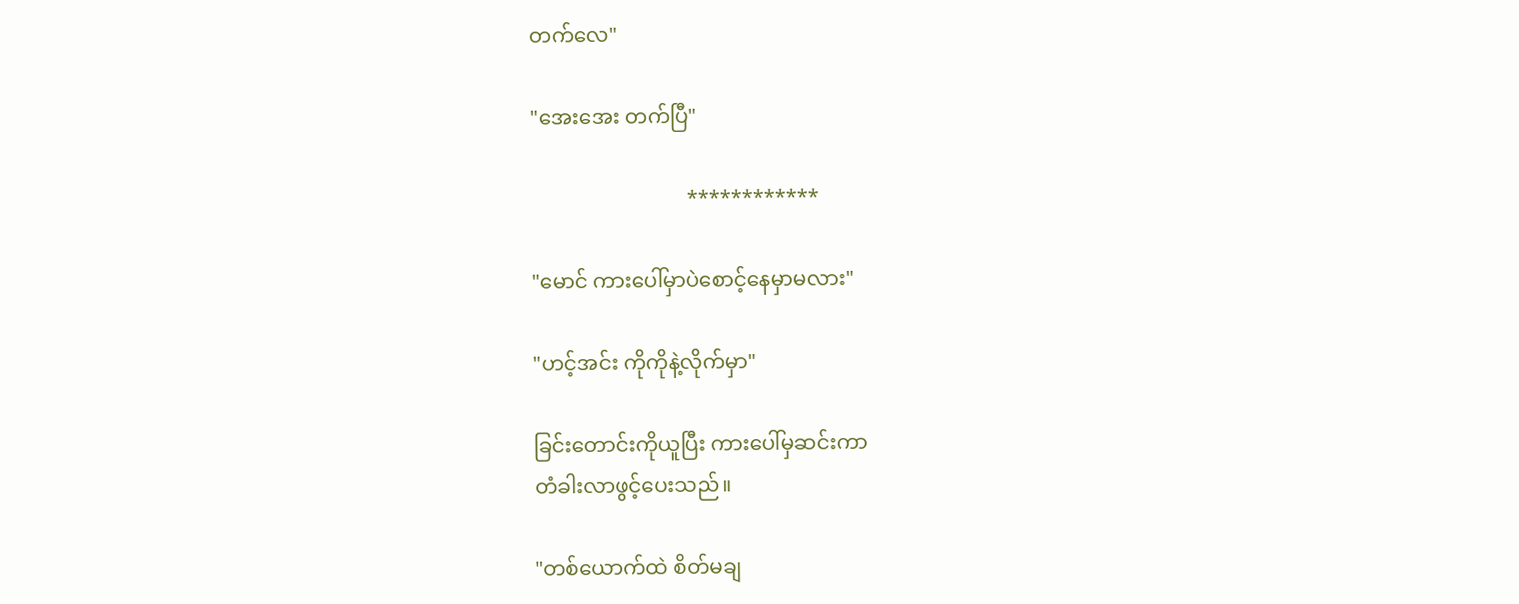တက်လေ"

"အေးအေး တက်ပြီ"

                              ************

"မောင် ကားပေါ်မှာပဲစောင့်နေမှာမလား"

"ဟင့်အင်း ကိုကိုနဲ့လိုက်မှာ"

ခြင်းတောင်းကိုယူပြီး ကားပေါ်မှဆင်းကာ
တံခါးလာဖွင့်ပေးသည်။

"တစ်ယောက်ထဲ စိတ်မချ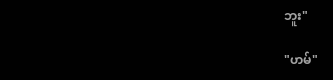ဘူး"

"ဟမ်"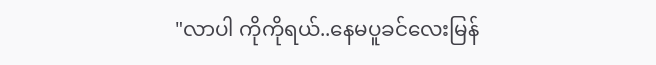"လာပါ ကိုကိုရယ်..နေမပူခင်လေးမြန်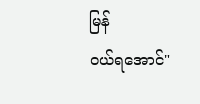မြန်
ဝယ်ရအောင်"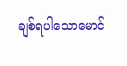ချစ်ရပါသောမောင်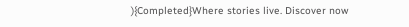){Completed}Where stories live. Discover now